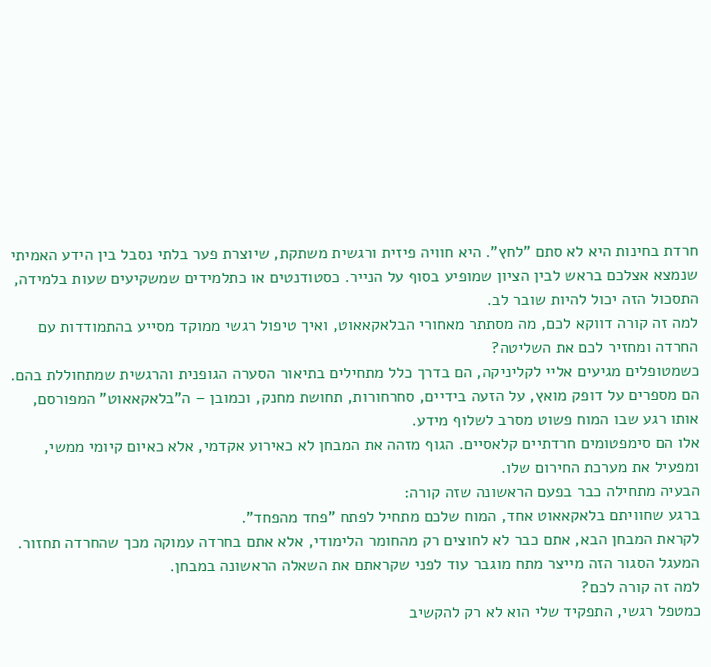חרדת בחינות היא לא סתם "לחץ". היא חוויה פיזית ורגשית משתקת, שיוצרת פער בלתי נסבל בין הידע האמיתי שנמצא אצלכם בראש לבין הציון שמופיע בסוף על הנייר. כסטודנטים או כתלמידים שמשקיעים שעות בלמידה, התסכול הזה יכול להיות שובר לב.
למה זה קורה דווקא לכם, מה מסתתר מאחורי הבלאקאאוט, ואיך טיפול רגשי ממוקד מסייע בהתמודדות עם החרדה ומחזיר לכם את השליטה?
כשמטופלים מגיעים אליי לקליניקה, הם בדרך כלל מתחילים בתיאור הסערה הגופנית והרגשית שמתחוללת בהם. הם מספרים על דופק מואץ, על הזעה בידיים, סחרחורות, תחושת מחנק, וכמובן – ה"בלאקאאוט" המפורסם, אותו רגע שבו המוח פשוט מסרב לשלוף מידע.
אלו הם סימפטומים חרדתיים קלאסיים. הגוף מזהה את המבחן לא כאירוע אקדמי, אלא כאיום קיומי ממשי, ומפעיל את מערכת החירום שלו.
הבעיה מתחילה כבר בפעם הראשונה שזה קורה:
ברגע שחוויתם בלאקאאוט אחד, המוח שלכם מתחיל לפתח "פחד מהפחד".
לקראת המבחן הבא, אתם כבר לא לחוצים רק מהחומר הלימודי, אלא אתם בחרדה עמוקה מכך שהחרדה תחזור.
המעגל הסגור הזה מייצר מתח מוגבר עוד לפני שקראתם את השאלה הראשונה במבחן.
למה זה קורה לכם?
כמטפל רגשי, התפקיד שלי הוא לא רק להקשיב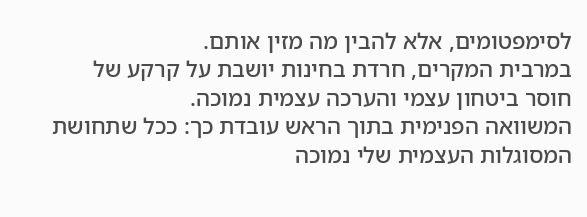לסימפטומים, אלא להבין מה מזין אותם.
במרבית המקרים, חרדת בחינות יושבת על קרקע של חוסר ביטחון עצמי והערכה עצמית נמוכה.
המשוואה הפנימית בתוך הראש עובדת כך: ככל שתחושת המסוגלות העצמית שלי נמוכה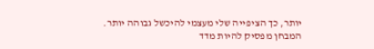יותר, כך הציפייה שלי מעצמי להיכשל גבוהה יותר.
המבחן מפסיק להיות מדד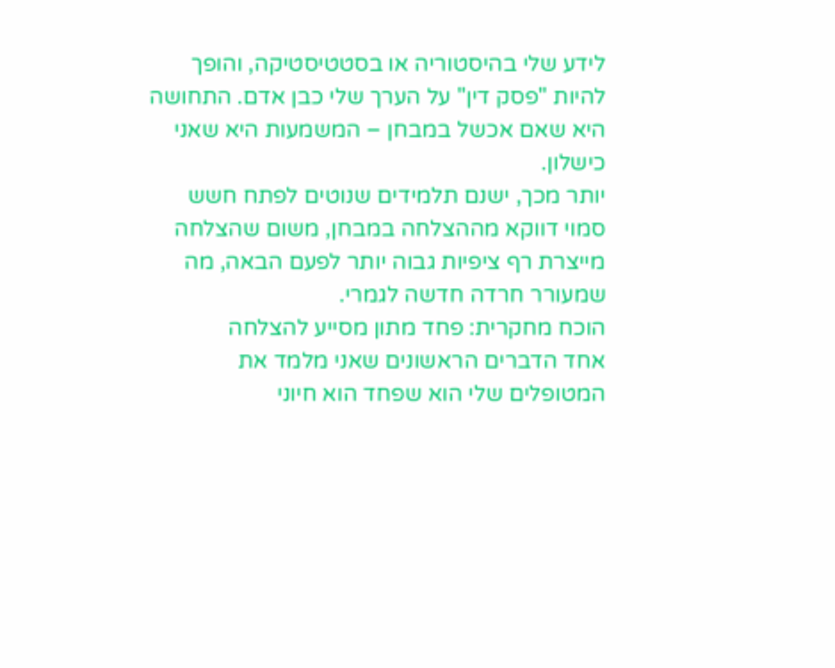לידע שלי בהיסטוריה או בסטטיסטיקה, והופך להיות "פסק דין" על הערך שלי כבן אדם. התחושה היא שאם אכשל במבחן – המשמעות היא שאני כישלון.
יותר מכך, ישנם תלמידים שנוטים לפתח חשש סמוי דווקא מההצלחה במבחן, משום שהצלחה מייצרת רף ציפיות גבוה יותר לפעם הבאה, מה שמעורר חרדה חדשה לגמרי.
הוכח מחקרית: פחד מתון מסייע להצלחה
אחד הדברים הראשונים שאני מלמד את המטופלים שלי הוא שפחד הוא חיוני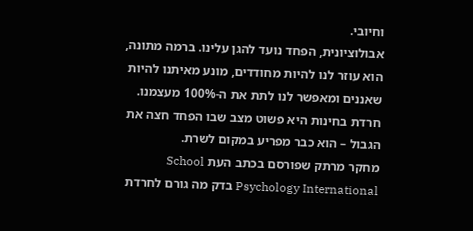וחיובי.
אבולוציונית, הפחד נועד להגן עלינו. ברמה מתונה, הוא עוזר לנו להיות מחודדים, מונע מאיתנו להיות שאננים ומאפשר לנו לתת את ה-100% מעצמנו.
חרדת בחינות היא פשוט מצב שבו הפחד חצה את הגבול – הוא כבר מפריע במקום לשרת.
מחקר מרתק שפורסם בכתב העת School Psychology International בדק מה גורם לחרדת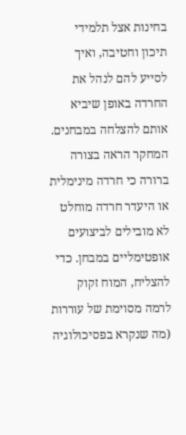בחינות אצל תלמידי תיכון וחטיבה, ואיך לסייע להם לנהל את החרדה באופן שיביא אותם להצלחה במבחנים.
המחקר הראה בצורה ברורה כי חרדה מינימלית או היעדר חרדה מוחלט לא מובילים לביצועים אופטימליים במבחן. כדי להצליח, המוח זקוק לרמה מסוימת של עוררות (מה שנקרא בפסיכולוגיה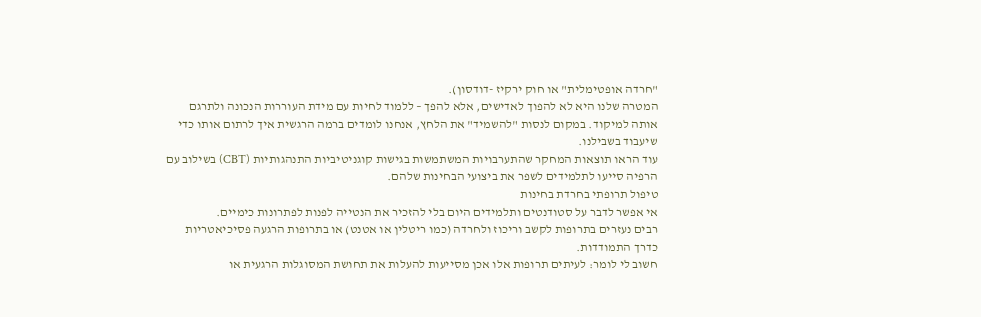"חרדה אופטימלית" או חוק ירקיז -דודסון).
המטרה שלנו היא לא להפוך לאדישים, אלא להפך – ללמוד לחיות עם מידת העוררות הנכונה ולתרגם אותה למיקוד. במקום לנסות "להשמיד" את הלחץ, אנחנו לומדים ברמה הרגשית איך לרתום אותו כדי שיעבוד בשבילנו.
עוד הראו תוצאות המחקר שהתערבויות המשתמשות בגישות קוגניטיביות התנהגותיות (CBT) בשילוב עם הרפיה סייעו לתלמידים לשפר את ביצועי הבחינות שלהם.
טיפול תרופתי בחרדת בחינות
אי אפשר לדבר על סטודנטים ותלמידים היום בלי להזכיר את הנטייה לפנות לפתרונות כימיים.
רבים נעזרים בתרופות לקשב וריכוז ולחרדה (כמו ריטלין או אטנט) או בתרופות הרגעה פסיכיאטריות כדרך התמודדות.
חשוב לי לומר: לעיתים תרופות אלו אכן מסייעות להעלות את תחושת המסוגלות הרגעית או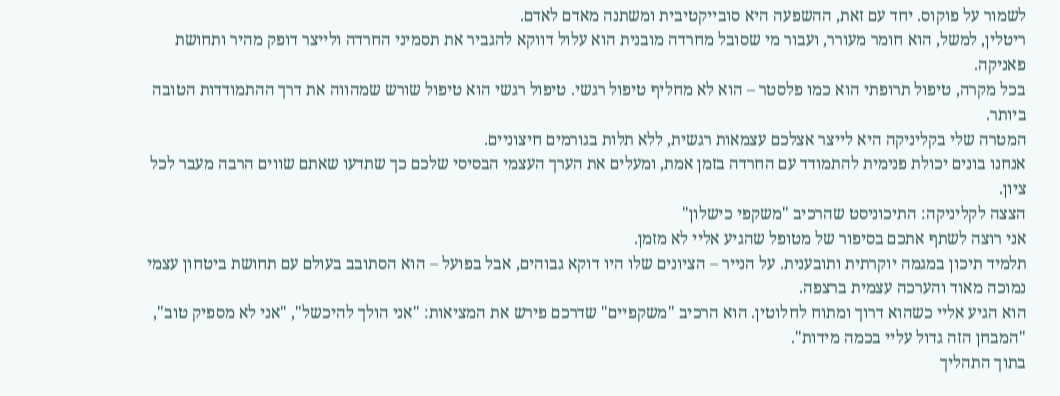לשמור על פוקוס. יחד עם זאת, ההשפעה היא סובייקטיבית ומשתנה מאדם לאדם.
ריטלין, למשל, הוא חומר מעורר, ועבור מי שסובל מחרדה מובנית הוא עלול דווקא להגביר את תסמיני החרדה ולייצר דופק מהיר ותחושת פאניקה.
בכל מקרה, טיפול תרופתי הוא כמו פלסטר – הוא לא מחליף טיפול רגשי. טיפול רגשי הוא טיפול שורש שמהווה את דרך ההתמודדות הטובה ביותר.
המטרה שלי בקליניקה היא לייצר אצלכם עצמאות רגשית, ללא תלות בגורמים חיצוניים.
אנחנו בונים יכולת פנימית להתמודד עם החרדה בזמן אמת, ומעלים את הערך העצמי הבסיסי שלכם כך שתדעו שאתם שווים הרבה מעבר לכל ציון.
הצצה לקליניקה: התיכוניסט שהרכיב "משקפי כישלון"
אני רוצה לשתף אתכם בסיפור של מטופל שהגיע אליי לא מזמן.
תלמיד תיכון במגמה יוקרתית ותובענית. על הנייר – הציונים שלו היו דוקא גבוהים, אבל בפועל – הוא הסתובב בעולם עם תחושת ביטחון עצמי נמוכה מאוד והערכה עצמית ברצפה.
הוא הגיע אליי כשהוא דרוך ומתוח לחלוטין. הוא הרכיב "משקפיים" שדרכם פירש את המציאות: "אני הולך להיכשל", "אני לא מספיק טוב", "המבחן הזה גדול עליי בכמה מידות".
בתוך התהליך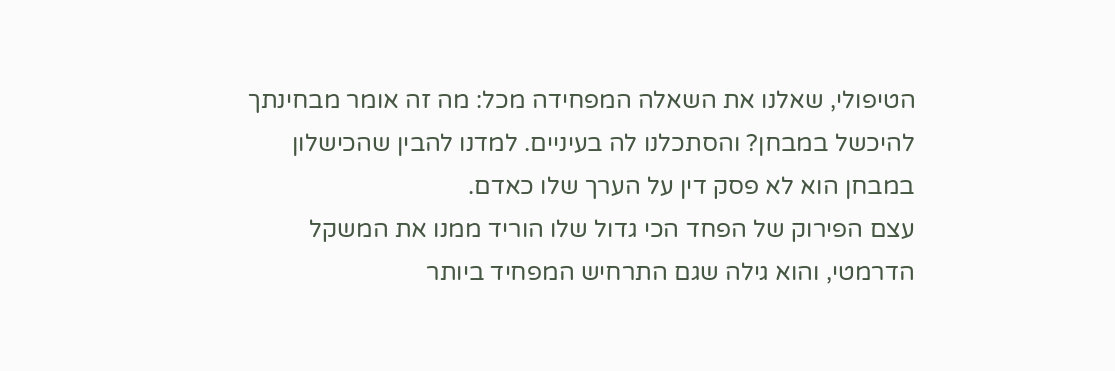הטיפולי, שאלנו את השאלה המפחידה מכל: מה זה אומר מבחינתך להיכשל במבחן? והסתכלנו לה בעיניים. למדנו להבין שהכישלון במבחן הוא לא פסק דין על הערך שלו כאדם.
עצם הפירוק של הפחד הכי גדול שלו הוריד ממנו את המשקל הדרמטי, והוא גילה שגם התרחיש המפחיד ביותר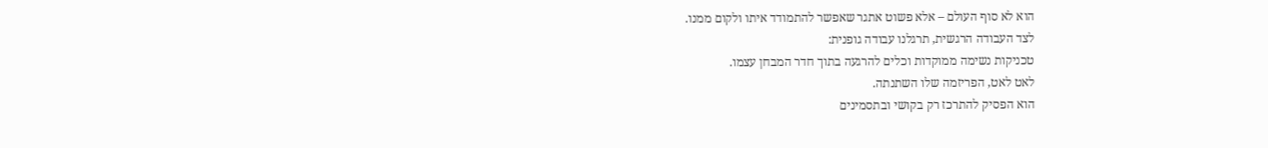הוא לא סוף העולם – אלא פשוט אתגר שאפשר להתמודד איתו ולקום ממנו.
לצד העבודה הרגשית, תרגלנו עבודה גופנית:
טכניקות נשימה ממוקדות וכלים להרגעה בתוך חדר המבחן עצמו.
לאט לאט, הפריזמה שלו השתנתה.
הוא הפסיק להתרכז רק בקושי ובתסמינים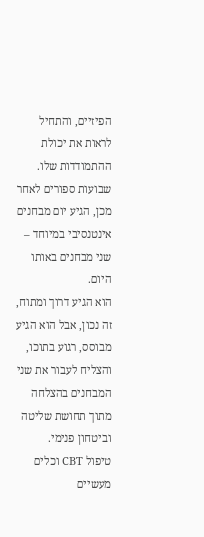הפיזיים, והתחיל לראות את יכולת ההתמודדות שלו.
שבועות ספורים לאחר מכן, הגיע יום מבחנים אינטנסיבי במיוחד – שני מבחנים באותו היום.
הוא הגיע דרוך ומתוח, זה נכון, אבל הוא הגיע מבוסס, רגוע בתוכו, והצליח לעבור את שני המבחנים בהצלחה מתוך תחושת שליטה וביטחון פנימי.
טיפול CBT וכלים מעשיים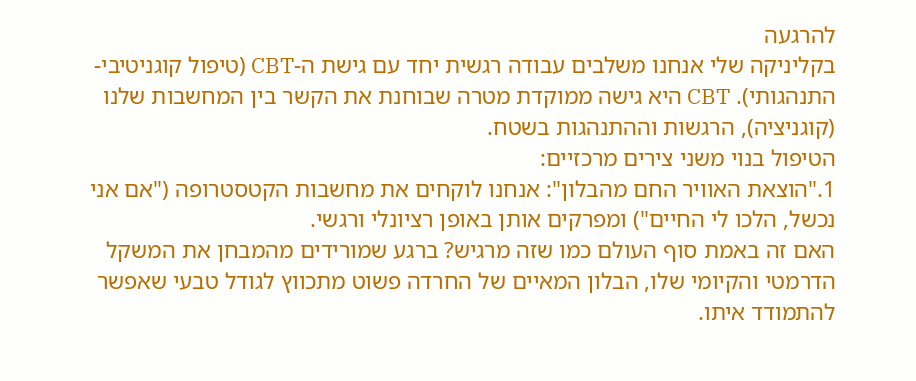להרגעה
בקליניקה שלי אנחנו משלבים עבודה רגשית יחד עם גישת ה-CBT (טיפול קוגניטיבי-התנהגותי). CBT היא גישה ממוקדת מטרה שבוחנת את הקשר בין המחשבות שלנו (קוגניציה), הרגשות וההתנהגות בשטח.
הטיפול בנוי משני צירים מרכזיים:
1."הוצאת האוויר החם מהבלון": אנחנו לוקחים את מחשבות הקטסטרופה ("אם אני נכשל, הלכו לי החיים") ומפרקים אותן באופן רציונלי ורגשי.
האם זה באמת סוף העולם כמו שזה מרגיש? ברגע שמורידים מהמבחן את המשקל הדרמטי והקיומי שלו, הבלון המאיים של החרדה פשוט מתכווץ לגודל טבעי שאפשר להתמודד איתו.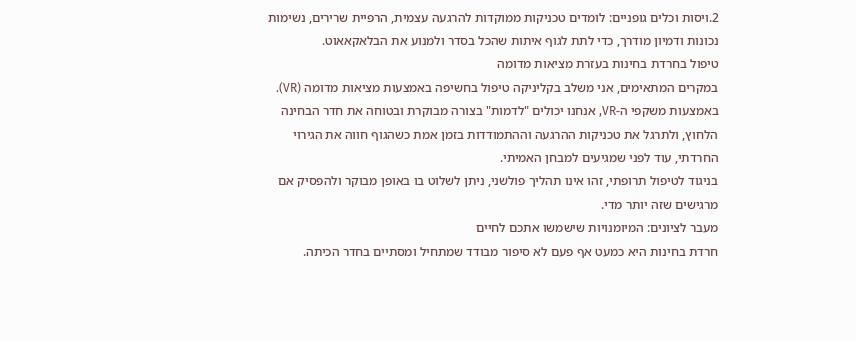2.ויסות וכלים גופניים: לומדים טכניקות ממוקדות להרגעה עצמית, הרפיית שרירים, נשימות נכונות ודמיון מודרך, כדי לתת לגוף איתות שהכל בסדר ולמנוע את הבלאקאאוט.
טיפול בחרדת בחינות בעזרת מציאות מדומה
במקרים המתאימים, אני משלב בקליניקה טיפול בחשיפה באמצעות מציאות מדומה (VR).
באמצעות משקפי ה-VR, אנחנו יכולים "לדמות" בצורה מבוקרת ובטוחה את חדר הבחינה הלחוץ, ולתרגל את טכניקות ההרגעה וההתמודדות בזמן אמת כשהגוף חווה את הגירוי החרדתי, עוד לפני שמגיעים למבחן האמיתי.
בניגוד לטיפול תרופתי, זהו אינו תהליך פולשני, ניתן לשלוט בו באופן מבוקר ולהפסיק אם מרגישים שזה יותר מדי.
מעבר לציונים: המיומנויות שישמשו אתכם לחיים
חרדת בחינות היא כמעט אף פעם לא סיפור מבודד שמתחיל ומסתיים בחדר הכיתה.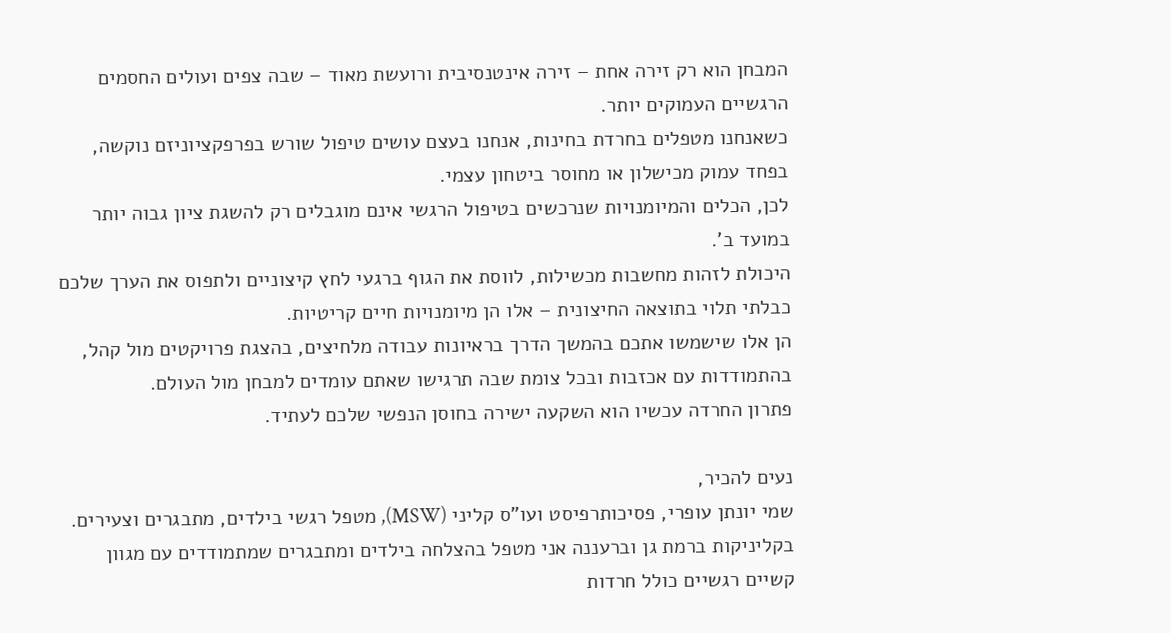המבחן הוא רק זירה אחת – זירה אינטנסיבית ורועשת מאוד – שבה צפים ועולים החסמים הרגשיים העמוקים יותר.
כשאנחנו מטפלים בחרדת בחינות, אנחנו בעצם עושים טיפול שורש בפרפקציוניזם נוקשה, בפחד עמוק מכישלון או מחוסר ביטחון עצמי.
לכן, הכלים והמיומנויות שנרכשים בטיפול הרגשי אינם מוגבלים רק להשגת ציון גבוה יותר במועד ב'.
היכולת לזהות מחשבות מכשילות, לווסת את הגוף ברגעי לחץ קיצוניים ולתפוס את הערך שלכם כבלתי תלוי בתוצאה החיצונית – אלו הן מיומנויות חיים קריטיות.
הן אלו שישמשו אתכם בהמשך הדרך בראיונות עבודה מלחיצים, בהצגת פרויקטים מול קהל, בהתמודדות עם אכזבות ובכל צומת שבה תרגישו שאתם עומדים למבחן מול העולם.
פתרון החרדה עכשיו הוא השקעה ישירה בחוסן הנפשי שלכם לעתיד.

נעים להכיר,
שמי יונתן עופרי, פסיכותרפיסט ועו"ס קליני (MSW), מטפל רגשי בילדים, מתבגרים וצעירים.
בקליניקות ברמת גן וברעננה אני מטפל בהצלחה בילדים ומתבגרים שמתמודדים עם מגוון קשיים רגשיים כולל חרדות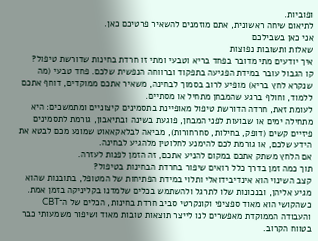ופוביות.
לתיאום שיחה ראשונית, אתם מוזמנים להשאיר פרטיכם כאן.
אני כאן בשבילכם
שאלות ותשובות נפוצות
איך יודעים מתי מדובר בפחד בריא וטבעי ומתי זו חרדת בחינות שדורשת טיפול?
קו הגבול עובר במידת הפגיעה בתפקוד וברווחה הנפשית שלכם. פחד טבעי (מה שנקרא לחץ בריא) מופיע לרוב בסמוך לבחינה, משאיר אתכם ממוקדים, דוחף אתכם ללמוד, וחולף ברגע שהמבחן מתחיל או מסתיים.
לעומת זאת, חרדה הדורשת טיפול מאופיינת בתסמינים קיצוניים ומתמשכים: היא מתחילה ימים או שבועות לפני המבחן, פוגעת בשינה ובתיאבון, גורמת לתסמינים פיזיים קשים (דופק, בחילות, סחרחורות), מביאה לבלאקאאוט שמונע מכם לבטא את הידע שלכם, או גורמת לכם להימנע לחלוטין מלהגיע לבחינה.
אם הלחץ משתק אתכם במקום להניע אתכם, זה הזמן לפנות לעזרה.
תוך כמה זמן בדרך כלל רואים שיפור בחרדת הבחינות בטיפול?
קצב השינוי הוא אינדיבידואלי ותלוי במידת הפתיחות של המטופל, בתובנות שהוא מגיע אליהן, ובנכונות שלו לתרגל ולהשתמש בכלים שלמדנו בקליניקה בזמן אמת.
כשהקושי הוא מאוד ספציפי וקונקרטי סביב חרדת בחינות, הכלים של ה־CBT והעבודה הממוקדת מאפשרים לנו לייצר תוצאות טובות מאוד ושיפור משמעותי כבר בטווח הקרוב.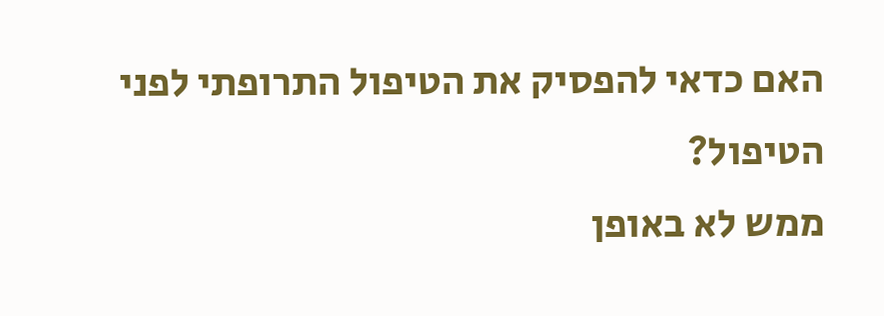האם כדאי להפסיק את הטיפול התרופתי לפני הטיפול?
ממש לא באופן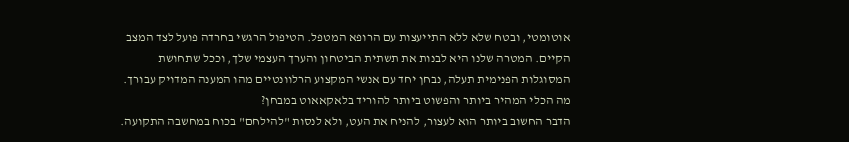אוטומטי, ובטח שלא ללא התייעצות עם הרופא המטפל. הטיפול הרגשי בחרדה פועל לצד המצב הקיים. המטרה שלנו היא לבנות את תשתית הביטחון והערך העצמי שלך, וככל שתחושת המסוגלות הפנימית תעלה, נבחן יחד עם אנשי המקצוע הרלוונטיים מהו המענה המדויק עבורך.
מה הכלי המהיר ביותר והפשוט ביותר להוריד בלאקאאוט במבחן?
הדבר החשוב ביותר הוא לעצור, להניח את העט, ולא לנסות "להילחם" בכוח במחשבה התקועה.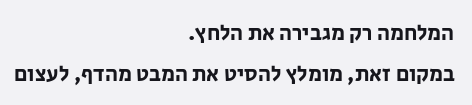המלחמה רק מגבירה את הלחץ.
במקום זאת, מומלץ להסיט את המבט מהדף, לעצום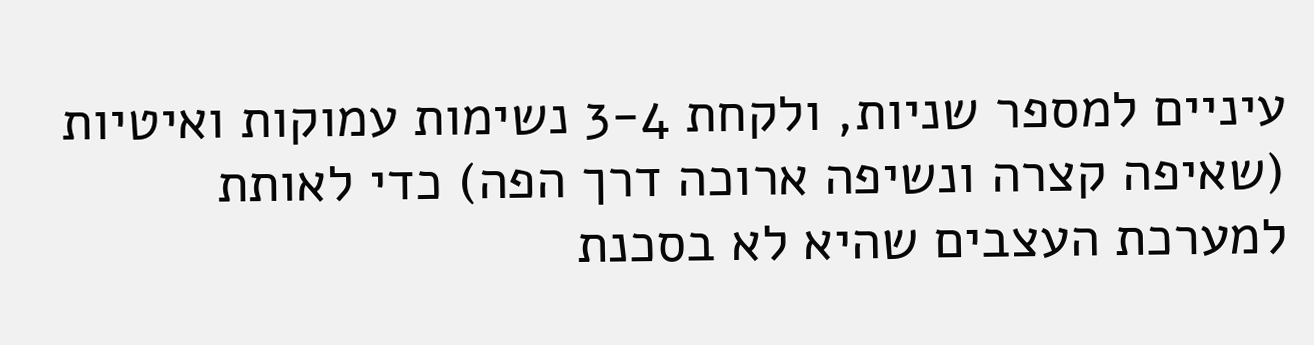עיניים למספר שניות, ולקחת 3-4 נשימות עמוקות ואיטיות (שאיפה קצרה ונשיפה ארוכה דרך הפה) כדי לאותת למערכת העצבים שהיא לא בסכנת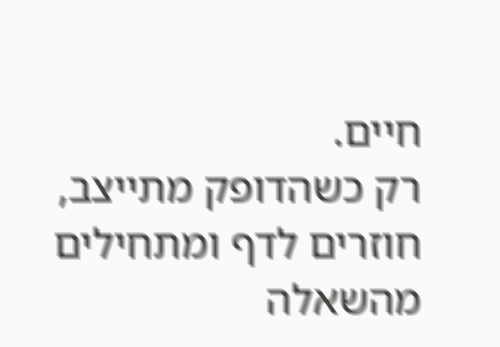חיים.
רק כשהדופק מתייצב, חוזרים לדף ומתחילים מהשאלה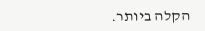הקלה ביותר.